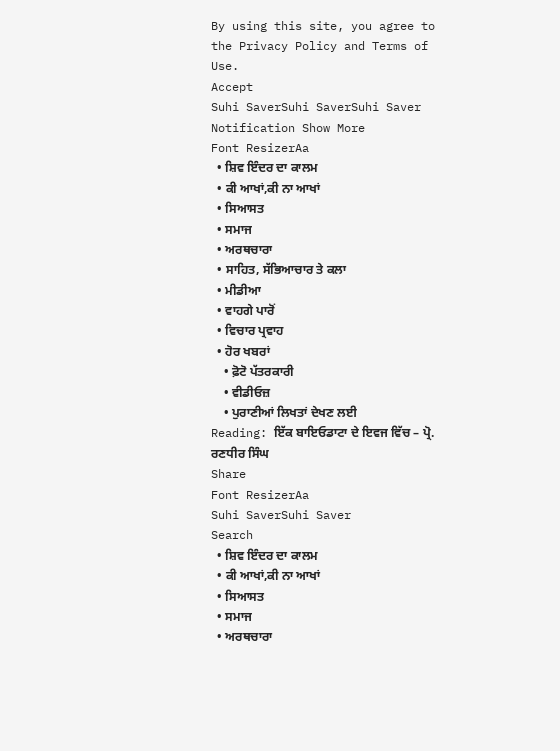By using this site, you agree to the Privacy Policy and Terms of Use.
Accept
Suhi SaverSuhi SaverSuhi Saver
Notification Show More
Font ResizerAa
  • ਸ਼ਿਵ ਇੰਦਰ ਦਾ ਕਾਲਮ
  • ਕੀ ਆਖਾਂ,ਕੀ ਨਾ ਆਖਾਂ
  • ਸਿਆਸਤ
  • ਸਮਾਜ
  • ਅਰਥਚਾਰਾ
  • ਸਾਹਿਤ, ਸੱਭਿਆਚਾਰ ਤੇ ਕਲਾ
  • ਮੀਡੀਆ
  • ਵਾਹਗੇ ਪਾਰੋਂ
  • ਵਿਚਾਰ ਪ੍ਰਵਾਹ
  • ਹੋਰ ਖਬਰਾਂ
    • ਫ਼ੋਟੋ ਪੱਤਰਕਾਰੀ
    • ਵੀਡੀਓਜ਼
    • ਪੁਰਾਣੀਆਂ ਲਿਖਤਾਂ ਦੇਖਣ ਲਈ
Reading: ਇੱਕ ਬਾਇਓਡਾਟਾ ਦੇ ਇਵਜ ਵਿੱਚ – ਪ੍ਰੋ. ਰਣਧੀਰ ਸਿੰਘ
Share
Font ResizerAa
Suhi SaverSuhi Saver
Search
  • ਸ਼ਿਵ ਇੰਦਰ ਦਾ ਕਾਲਮ
  • ਕੀ ਆਖਾਂ,ਕੀ ਨਾ ਆਖਾਂ
  • ਸਿਆਸਤ
  • ਸਮਾਜ
  • ਅਰਥਚਾਰਾ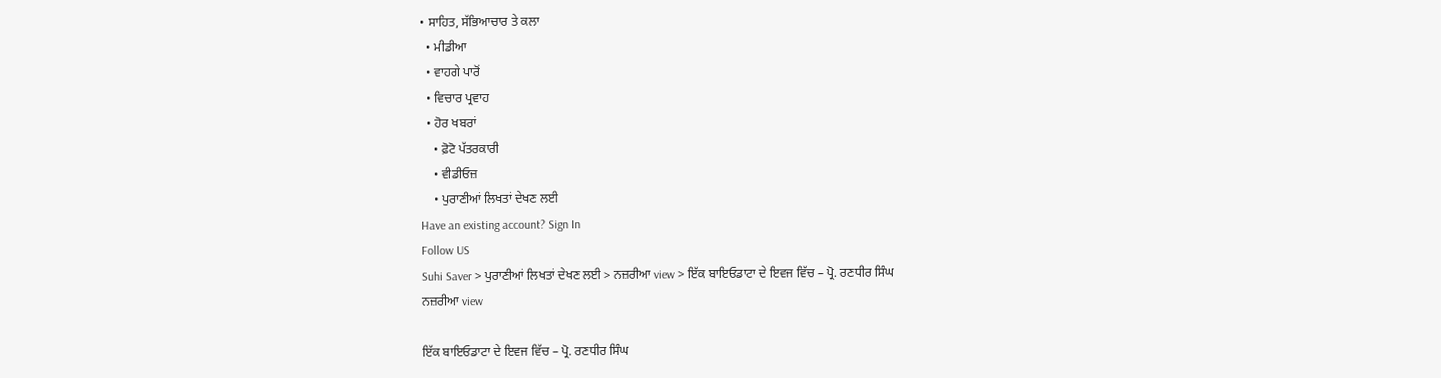• ਸਾਹਿਤ, ਸੱਭਿਆਚਾਰ ਤੇ ਕਲਾ
  • ਮੀਡੀਆ
  • ਵਾਹਗੇ ਪਾਰੋਂ
  • ਵਿਚਾਰ ਪ੍ਰਵਾਹ
  • ਹੋਰ ਖਬਰਾਂ
    • ਫ਼ੋਟੋ ਪੱਤਰਕਾਰੀ
    • ਵੀਡੀਓਜ਼
    • ਪੁਰਾਣੀਆਂ ਲਿਖਤਾਂ ਦੇਖਣ ਲਈ
Have an existing account? Sign In
Follow US
Suhi Saver > ਪੁਰਾਣੀਆਂ ਲਿਖਤਾਂ ਦੇਖਣ ਲਈ > ਨਜ਼ਰੀਆ view > ਇੱਕ ਬਾਇਓਡਾਟਾ ਦੇ ਇਵਜ ਵਿੱਚ – ਪ੍ਰੋ. ਰਣਧੀਰ ਸਿੰਘ
ਨਜ਼ਰੀਆ view

ਇੱਕ ਬਾਇਓਡਾਟਾ ਦੇ ਇਵਜ ਵਿੱਚ – ਪ੍ਰੋ. ਰਣਧੀਰ ਸਿੰਘ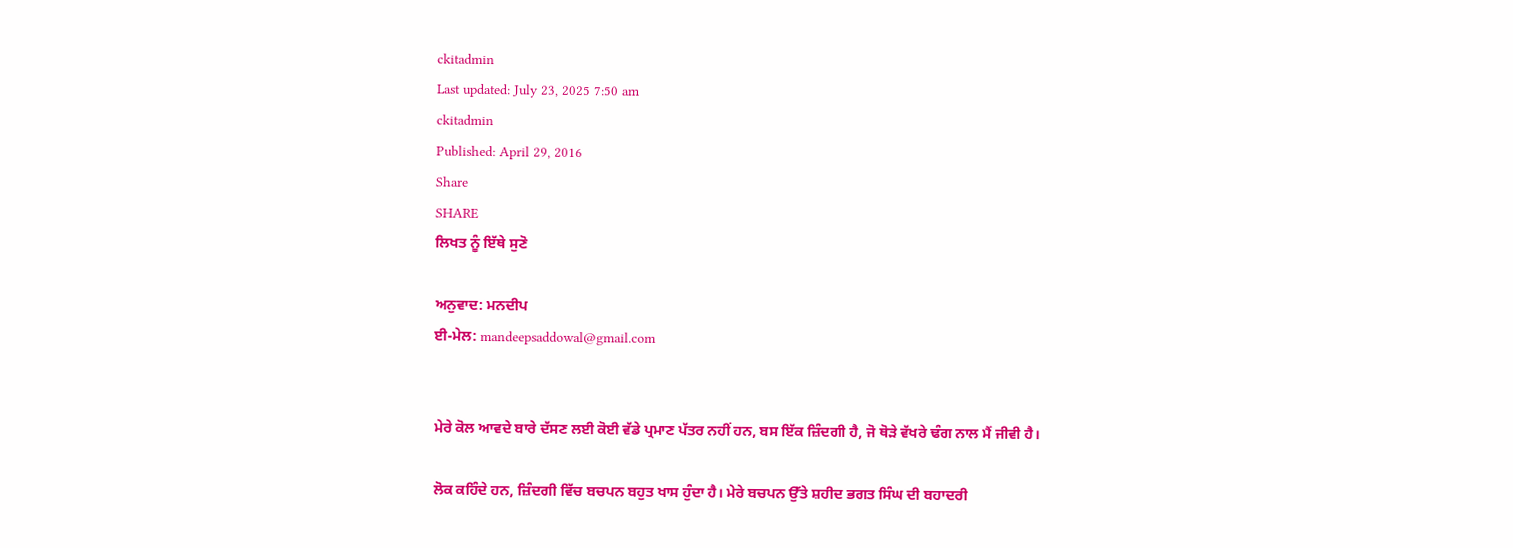ckitadmin
Last updated: July 23, 2025 7:50 am
ckitadmin
Published: April 29, 2016
Share
SHARE
ਲਿਖਤ ਨੂੰ ਇੱਥੇ ਸੁਣੋ

ਅਨੁਵਾਦ: ਮਨਦੀਪ
ਈ-ਮੇਲ: mandeepsaddowal@gmail.com


ਮੇਰੇ ਕੋਲ ਆਵਦੇ ਬਾਰੇ ਦੱਸਣ ਲਈ ਕੋਈ ਵੱਡੇ ਪ੍ਰਮਾਣ ਪੱਤਰ ਨਹੀਂ ਹਨ, ਬਸ ਇੱਕ ਜ਼ਿੰਦਗੀ ਹੈ, ਜੋ ਥੋੜੇ ਵੱਖਰੇ ਢੰਗ ਨਾਲ ਮੈਂ ਜੀਵੀ ਹੈ।

ਲੋਕ ਕਹਿੰਦੇ ਹਨ, ਜ਼ਿੰਦਗੀ ਵਿੱਚ ਬਚਪਨ ਬਹੁਤ ਖਾਸ ਹੁੰਦਾ ਹੈ। ਮੇਰੇ ਬਚਪਨ ਉੱਤੇ ਸ਼ਹੀਦ ਭਗਤ ਸਿੰਘ ਦੀ ਬਹਾਦਰੀ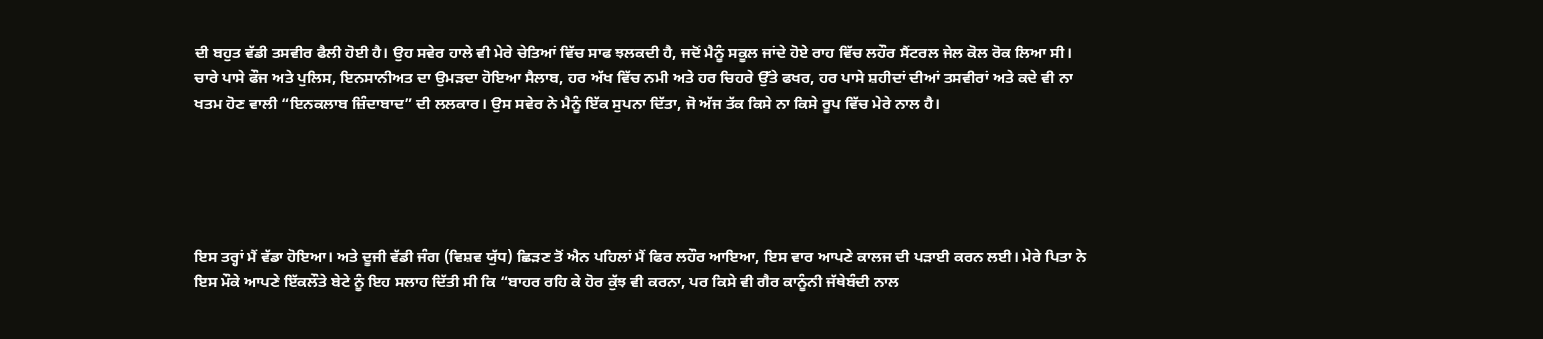ਦੀ ਬਹੁਤ ਵੱਡੀ ਤਸਵੀਰ ਫੈਲੀ ਹੋਈ ਹੈ। ਉਹ ਸਵੇਰ ਹਾਲੇ ਵੀ ਮੇਰੇ ਚੇਤਿਆਂ ਵਿੱਚ ਸਾਫ ਝਲਕਦੀ ਹੈ, ਜਦੋਂ ਮੈਨੂੰ ਸਕੂਲ ਜਾਂਦੇ ਹੋਏ ਰਾਹ ਵਿੱਚ ਲਹੌਰ ਸੈਂਟਰਲ ਜੇਲ ਕੋਲ ਰੋਕ ਲਿਆ ਸੀ। ਚਾਰੇ ਪਾਸੇ ਫੌਜ ਅਤੇ ਪੁਲਿਸ, ਇਨਸਾਨੀਅਤ ਦਾ ਉਮੜਦਾ ਹੋਇਆ ਸੈਲਾਬ, ਹਰ ਅੱਖ ਵਿੱਚ ਨਮੀ ਅਤੇ ਹਰ ਚਿਹਰੇ ਉੱਤੇ ਫਖਰ, ਹਰ ਪਾਸੇ ਸ਼ਹੀਦਾਂ ਦੀਆਂ ਤਸਵੀਰਾਂ ਅਤੇ ਕਦੇ ਵੀ ਨਾ ਖਤਮ ਹੋਣ ਵਾਲੀ “ਇਨਕਲਾਬ ਜ਼ਿੰਦਾਬਾਦ” ਦੀ ਲਲਕਾਰ। ਉਸ ਸਵੇਰ ਨੇ ਮੈਨੂੰ ਇੱਕ ਸੁਪਨਾ ਦਿੱਤਾ, ਜੋ ਅੱਜ ਤੱਕ ਕਿਸੇ ਨਾ ਕਿਸੇ ਰੂਪ ਵਿੱਚ ਮੇਰੇ ਨਾਲ ਹੈ।





ਇਸ ਤਰ੍ਹਾਂ ਮੈਂ ਵੱਡਾ ਹੋਇਆ। ਅਤੇ ਦੂਜੀ ਵੱਡੀ ਜੰਗ (ਵਿਸ਼ਵ ਯੁੱਧ) ਛਿੜਣ ਤੋਂ ਐਨ ਪਹਿਲਾਂ ਮੈਂ ਫਿਰ ਲਹੌਰ ਆਇਆ, ਇਸ ਵਾਰ ਆਪਣੇ ਕਾਲਜ ਦੀ ਪੜਾਈ ਕਰਨ ਲਈ। ਮੇਰੇ ਪਿਤਾ ਨੇ ਇਸ ਮੌਕੇ ਆਪਣੇ ਇੱਕਲੌਤੇ ਬੇਟੇ ਨੂੰ ਇਹ ਸਲਾਹ ਦਿੱਤੀ ਸੀ ਕਿ “ਬਾਹਰ ਰਹਿ ਕੇ ਹੋਰ ਕੁੱਝ ਵੀ ਕਰਨਾ, ਪਰ ਕਿਸੇ ਵੀ ਗੈਰ ਕਾਨੂੰਨੀ ਜੱਥੇਬੰਦੀ ਨਾਲ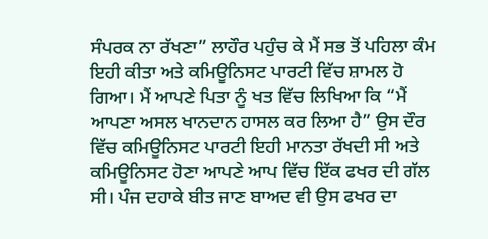ਸੰਪਰਕ ਨਾ ਰੱਖਣਾ” ਲਾਹੌਰ ਪਹੁੰਚ ਕੇ ਮੈਂ ਸਭ ਤੋਂ ਪਹਿਲਾ ਕੰਮ ਇਹੀ ਕੀਤਾ ਅਤੇ ਕਮਿਊਨਿਸਟ ਪਾਰਟੀ ਵਿੱਚ ਸ਼ਾਮਲ ਹੋ ਗਿਆ। ਮੈਂ ਆਪਣੇ ਪਿਤਾ ਨੂੰ ਖਤ ਵਿੱਚ ਲਿਖਿਆ ਕਿ “ਮੈਂ ਆਪਣਾ ਅਸਲ ਖਾਨਦਾਨ ਹਾਸਲ ਕਰ ਲਿਆ ਹੈ” ਉਸ ਦੌਰ ਵਿੱਚ ਕਮਿਊਨਿਸਟ ਪਾਰਟੀ ਇਹੀ ਮਾਨਤਾ ਰੱਖਦੀ ਸੀ ਅਤੇ ਕਮਿਊਨਿਸਟ ਹੋਣਾ ਆਪਣੇ ਆਪ ਵਿੱਚ ਇੱਕ ਫਖਰ ਦੀ ਗੱਲ ਸੀ। ਪੰਜ ਦਹਾਕੇ ਬੀਤ ਜਾਣ ਬਾਅਦ ਵੀ ਉਸ ਫਖਰ ਦਾ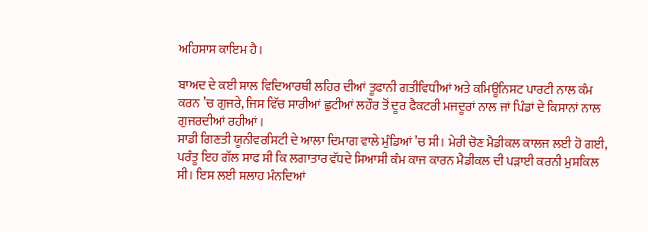ਅਹਿਸਾਸ ਕਾਇਮ ਹੈ।

ਬਾਅਦ ਦੇ ਕਈ ਸਾਲ ਵਿਦਿਆਰਥੀ ਲਹਿਰ ਦੀਆਂ ਤੂਫਾਨੀ ਗਤੀਵਿਧੀਆਂ ਅਤੇ ਕਮਿਊਨਿਸਟ ਪਾਰਟੀ ਨਾਲ ਕੰਮ ਕਰਨ ’ਚ ਗੁਜਰੇ, ਜਿਸ ਵਿੱਚ ਸਾਰੀਆਂ ਛੁਟੀਆਂ ਲਹੌਰ ਤੋਂ ਦੂਰ ਫੈਕਟਰੀ ਮਜਦੂਰਾਂ ਨਾਲ ਜਾਂ ਪਿੰਡਾਂ ਦੇ ਕਿਸਾਨਾਂ ਨਾਲ ਗੁਜਰਦੀਆਂ ਰਹੀਆਂ।
ਸਾਡੀ ਗਿਣਤੀ ਯੂਨੀਵਰਸਿਟੀ ਦੇ ਆਲਾ ਦਿਮਾਗ ਵਾਲੇ ਮੁੰਡਿਆਂ ’ਚ ਸੀ। ਮੇਰੀ ਚੋਣ ਮੈਡੀਕਲ ਕਾਲਜ ਲਈ ਹੋ ਗਈ, ਪਰੰਤੂ ਇਹ ਗੱਲ ਸਾਫ ਸੀ ਕਿ ਲਗਾਤਾਰ ਵੱਧਦੇ ਸਿਆਸੀ ਕੰਮ ਕਾਜ ਕਾਰਨ ਮੈਡੀਕਲ ਦੀ ਪੜਾਈ ਕਰਨੀ ਮੁਸ਼ਕਿਲ ਸੀ। ਇਸ ਲਈ ਸਲਾਹ ਮੰਨਦਿਆਂ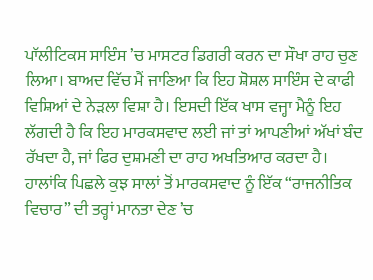ਪਾੱਲੀਟਿਕਸ ਸਾਇੰਸ ’ਚ ਮਾਸਟਰ ਡਿਗਰੀ ਕਰਨ ਦਾ ਸੌਖਾ ਰਾਹ ਚੁਣ ਲਿਆ। ਬਾਅਦ ਵਿੱਚ ਮੈਂ ਜਾਣਿਆ ਕਿ ਇਹ ਸ਼ੋਸ਼ਲ ਸਾਇੰਸ ਦੇ ਕਾਫੀ ਵਿਸ਼ਿਆਂ ਦੇ ਨੇੜਲਾ ਵਿਸ਼ਾ ਹੈ। ਇਸਦੀ ਇੱਕ ਖਾਸ ਵਜ੍ਹਾ ਮੈਨੂੰ ਇਹ ਲੱਗਦੀ ਹੈ ਕਿ ਇਹ ਮਾਰਕਸਵਾਦ ਲਈ ਜਾਂ ਤਾਂ ਆਪਣੀਆਂ ਅੱਖਾਂ ਬੰਦ ਰੱਖਦਾ ਹੈ, ਜਾਂ ਫਿਰ ਦੁਸ਼ਮਣੀ ਦਾ ਰਾਹ ਅਖਤਿਆਰ ਕਰਦਾ ਹੈ। ਹਾਲਾਂਕਿ ਪਿਛਲੇ ਕੁਝ ਸਾਲਾਂ ਤੋਂ ਮਾਰਕਸਵਾਦ ਨੂੰ ਇੱਕ “ਰਾਜਨੀਤਿਕ ਵਿਚਾਰ” ਦੀ ਤਰ੍ਹਾਂ ਮਾਨਤਾ ਦੇਣ ’ਚ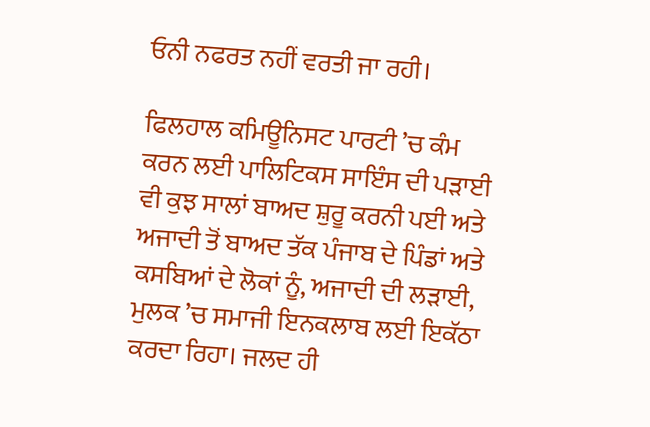ਓਨੀ ਨਫਰਤ ਨਹੀਂ ਵਰਤੀ ਜਾ ਰਹੀ।

ਫਿਲਹਾਲ ਕਮਿਊਨਿਸਟ ਪਾਰਟੀ ’ਚ ਕੰਮ ਕਰਨ ਲਈ ਪਾਲਿਟਿਕਸ ਸਾਇੰਸ ਦੀ ਪੜਾਈ ਵੀ ਕੁਝ ਸਾਲਾਂ ਬਾਅਦ ਸ਼ੁਰੂ ਕਰਨੀ ਪਈ ਅਤੇ ਅਜਾਦੀ ਤੋਂ ਬਾਅਦ ਤੱਕ ਪੰਜਾਬ ਦੇ ਪਿੰਡਾਂ ਅਤੇ ਕਸਬਿਆਂ ਦੇ ਲੋਕਾਂ ਨੂੰ, ਅਜਾਦੀ ਦੀ ਲੜਾਈ, ਮੁਲਕ ’ਚ ਸਮਾਜੀ ਇਨਕਲਾਬ ਲਈ ਇਕੱਠਾ ਕਰਦਾ ਰਿਹਾ। ਜਲਦ ਹੀ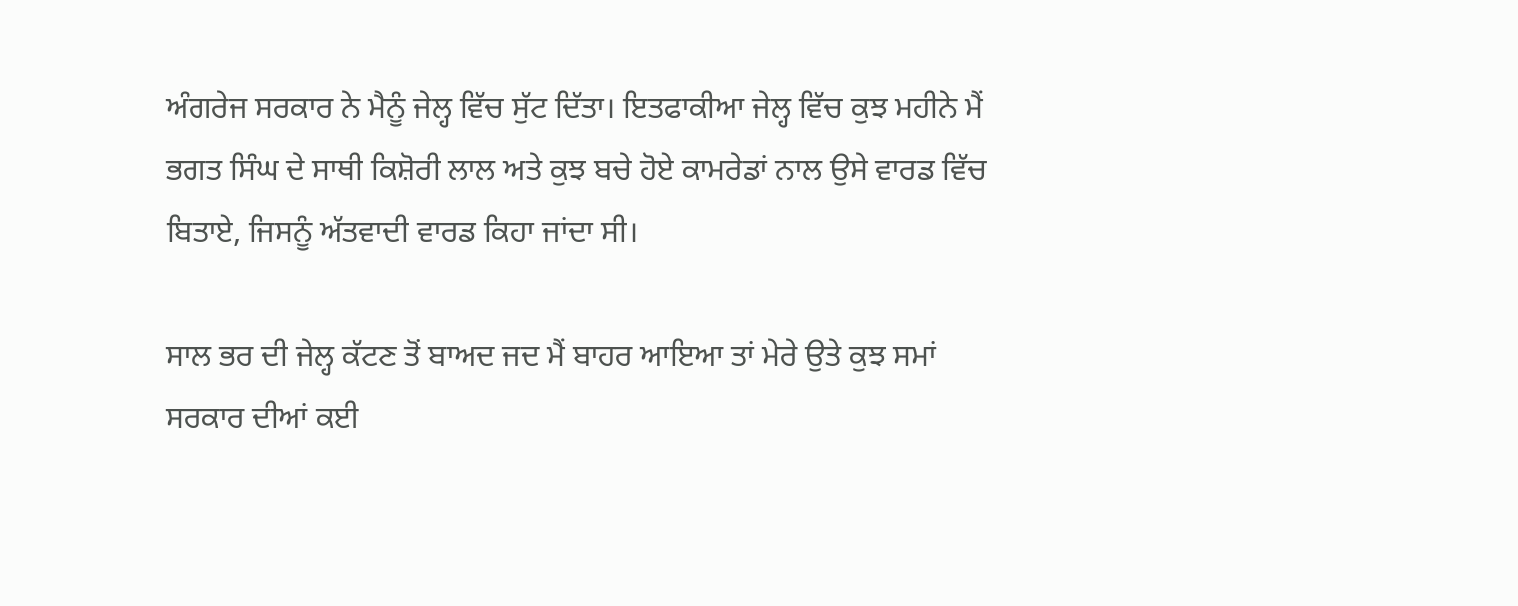ਅੰਗਰੇਜ ਸਰਕਾਰ ਨੇ ਮੈਨੂੰ ਜੇਲ੍ਹ ਵਿੱਚ ਸੁੱਟ ਦਿੱਤਾ। ਇਤਫਾਕੀਆ ਜੇਲ੍ਹ ਵਿੱਚ ਕੁਝ ਮਹੀਨੇ ਮੈਂ ਭਗਤ ਸਿੰਘ ਦੇ ਸਾਥੀ ਕਿਸ਼ੋਰੀ ਲਾਲ ਅਤੇ ਕੁਝ ਬਚੇ ਹੋਏ ਕਾਮਰੇਡਾਂ ਨਾਲ ਉਸੇ ਵਾਰਡ ਵਿੱਚ ਬਿਤਾਏ, ਜਿਸਨੂੰ ਅੱਤਵਾਦੀ ਵਾਰਡ ਕਿਹਾ ਜਾਂਦਾ ਸੀ।

ਸਾਲ ਭਰ ਦੀ ਜੇਲ੍ਹ ਕੱਟਣ ਤੋਂ ਬਾਅਦ ਜਦ ਮੈਂ ਬਾਹਰ ਆਇਆ ਤਾਂ ਮੇਰੇ ਉਤੇ ਕੁਝ ਸਮਾਂ ਸਰਕਾਰ ਦੀਆਂ ਕਈ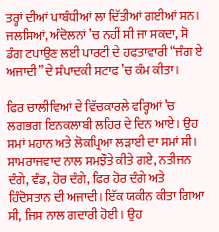ਤਰ੍ਹਾਂ ਦੀਆਂ ਪਾਬੰਧੀਆਂ ਲਾ ਦਿੱਤੀਆਂ ਗਈਆਂ ਸਨ। ਜਲਸਿਆਂ, ਅੰਦੋਲਨਾਂ ’ਚ ਨਹੀਂ ਸੀ ਜਾ ਸਕਦਾ, ਸੋ ਡੰਗ ਟਪਾਉਣ ਲਈ ਪਾਰਟੀ ਦੇ ਹਫਤਾਵਾਰੀ “ਜੰਗ ਏ ਅਜਾਦੀ” ਦੇ ਸੰਪਾਦਕੀ ਸਟਾਫ ’ਚ ਕੰਮ ਕੀਤਾ।

ਫਿਰ ਚਾਲੀਵਿਆਂ ਦੇ ਵਿੱਚਕਾਰਲੇ ਵਰ੍ਹਿਆਂ ’ਚ ਲਗਭਗ ਇਨਕਲਾਬੀ ਲਹਿਰ ਦੇ ਦਿਨ ਆਏ। ਉਹ ਸਮਾਂ ਮਹਾਨ ਅਤੇ ਲੋਕਪ੍ਰਿਆ ਲੜਾਈ ਦਾ ਸਮਾਂ ਸੀ। ਸਾਮਰਾਜਵਾਦ ਨਾਲ ਸਮਝੌਤੇ ਕੀਤੇ ਗਏ, ਨਤੀਜਨ ਦੰਗੇ, ਵੰਡ, ਹੋਰ ਦੰਗੇ, ਫਿਰ ਹੋਰ ਦੰਗੇ ਅਤੇ ਹਿੰਦੋਸਤਾਨ ਦੀ ਅਜਾਦੀ। ਇੱਕ ਯਕੀਨ ਕੀਤਾ ਗਿਆ ਸੀ, ਜਿਸ ਨਾਲ ਗਦਾਰੀ ਹੋਈ। ਉਹ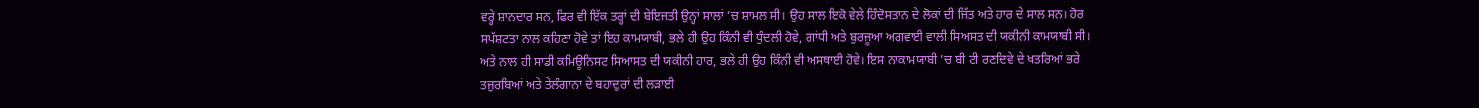ਵਰ੍ਹੇ ਸ਼ਾਨਦਾਰ ਸਨ, ਫਿਰ ਵੀ ਇੱਕ ਤਰ੍ਹਾਂ ਦੀ ਬੇਇਜਤੀ ਉਨ੍ਹਾਂ ਸਾਲਾਂ ’ਚ ਸ਼ਾਮਲ ਸੀ। ਉਹ ਸਾਲ ਇਕੋ ਵੇਲੇ ਹਿੰਦੋਸਤਾਨ ਦੇ ਲੋਕਾਂ ਦੀ ਜਿੱਤ ਅਤੇ ਹਾਰ ਦੇ ਸਾਲ ਸਨ। ਹੋਰ ਸਪੱਸ਼ਟਤਾ ਨਾਲ ਕਹਿਣਾ ਹੋਵੇ ਤਾਂ ਇਹ ਕਾਮਯਾਬੀ, ਭਲੇ ਹੀ ਉਹ ਕਿੰਨੀ ਵੀ ਧੁੰਦਲੀ ਹੋਵੇ, ਗਾਂਧੀ ਅਤੇ ਬੁਰਜੂਆ ਅਗਵਾਈ ਵਾਲੀ ਸਿਅਸਤ ਦੀ ਯਕੀਨੀ ਕਾਮਯਾਬੀ ਸੀ। ਅਤੇ ਨਾਲ ਹੀ ਸਾਡੀ ਕਮਿਊਨਿਸਟ ਸਿਆਸਤ ਦੀ ਯਕੀਨੀ ਹਾਰ, ਭਲੇ ਹੀ ਉਹ ਕਿੰਨੀ ਵੀ ਅਸਥਾਈ ਹੋਵੇ। ਇਸ ਨਾਕਾਮਯਾਬੀ ’ਚ ਬੀ ਟੀ ਰਣਦਿਵੇ ਦੇ ਖਤਰਿਆਂ ਭਰੇ ਤਜੁਰਬਿਆਂ ਅਤੇ ਤੇਲੰਗਾਨਾ ਦੇ ਬਹਾਦੁਰਾਂ ਦੀ ਲੜਾਈ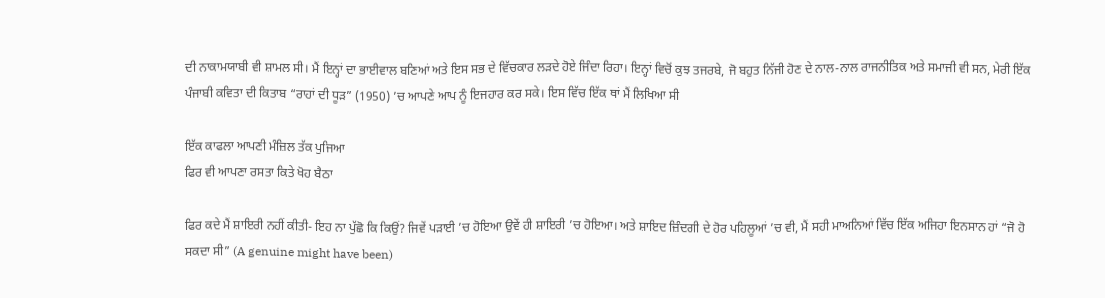ਦੀ ਨਾਕਾਮਯਾਬੀ ਵੀ ਸ਼ਾਮਲ ਸੀ। ਮੈਂ ਇਨ੍ਹਾਂ ਦਾ ਭਾਈਵਾਲ ਬਣਿਆਂ ਅਤੇ ਇਸ ਸਭ ਦੇ ਵਿੱਚਕਾਰ ਲੜਦੇ ਹੋਏ ਜਿੰਦਾ ਰਿਹਾ। ਇਨ੍ਹਾਂ ਵਿਚੋਂ ਕੁਝ ਤਜਰਬੇ, ਜੋ ਬਹੁਤ ਨਿੱਜੀ ਹੋਣ ਦੇ ਨਾਲ-ਨਾਲ ਰਾਜਨੀਤਿਕ ਅਤੇ ਸਮਾਜੀ ਵੀ ਸਨ, ਮੇਰੀ ਇੱਕ ਪੰਜਾਬੀ ਕਵਿਤਾ ਦੀ ਕਿਤਾਬ “ਰਾਹਾਂ ਦੀ ਧੂੜ” (1950) ’ਚ ਆਪਣੇ ਆਪ ਨੂੰ ਇਜਹਾਰ ਕਰ ਸਕੇ। ਇਸ ਵਿੱਚ ਇੱਕ ਥਾਂ ਮੈਂ ਲਿਖਿਆ ਸੀ

ਇੱਕ ਕਾਫਲਾ ਆਪਣੀ ਮੰਜ਼ਿਲ ਤੱਕ ਪੁਜਿਆ
ਫਿਰ ਵੀ ਆਪਣਾ ਰਸਤਾ ਕਿਤੇ ਖੋਹ ਬੈਠਾ

ਫਿਰ ਕਦੇ ਮੈਂ ਸ਼ਾਇਰੀ ਨਹੀਂ ਕੀਤੀ- ਇਹ ਨਾ ਪੁੱਛੋ ਕਿ ਕਿਉਂ? ਜਿਵੇਂ ਪੜਾਈ ’ਚ ਹੋਇਆ ਉਵੇਂ ਹੀ ਸ਼ਾਇਰੀ ’ਚ ਹੋਇਆ। ਅਤੇ ਸ਼ਾਇਦ ਜ਼ਿੰਦਗੀ ਦੇ ਹੋਰ ਪਹਿਲੂਆਂ ’ਚ ਵੀ, ਮੈਂ ਸਹੀ ਮਾਅਨਿਆਂ ਵਿੱਚ ਇੱਕ ਅਜਿਹਾ ਇਨਸਾਨ ਹਾਂ “ਜੋ ਹੋ ਸਕਦਾ ਸੀ” (A genuine might have been)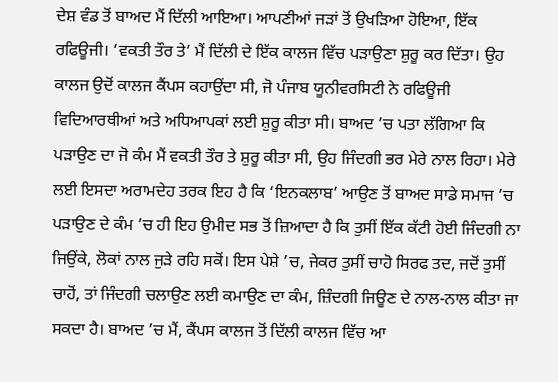ਦੇਸ਼ ਵੰਡ ਤੋਂ ਬਾਅਦ ਮੈਂ ਦਿੱਲੀ ਆਇਆ। ਆਪਣੀਆਂ ਜੜਾਂ ਤੋਂ ਉਖੜਿਆ ਹੋਇਆ, ਇੱਕ ਰਫਿਊਜੀ। ‘ਵਕਤੀ ਤੌਰ ਤੇ’ ਮੈਂ ਦਿੱਲੀ ਦੇ ਇੱਕ ਕਾਲਜ ਵਿੱਚ ਪੜਾਉਣਾ ਸ਼ੁਰੂ ਕਰ ਦਿੱਤਾ। ਉਹ ਕਾਲਜ ਉਦੋਂ ਕਾਲਜ ਕੈਂਪਸ ਕਹਾਉਂਦਾ ਸੀ, ਜੋ ਪੰਜਾਬ ਯੂਨੀਵਰਸਿਟੀ ਨੇ ਰਫਿਊਜੀ ਵਿਦਿਆਰਥੀਆਂ ਅਤੇ ਅਧਿਆਪਕਾਂ ਲਈ ਸ਼ੁਰੂ ਕੀਤਾ ਸੀ। ਬਾਅਦ ’ਚ ਪਤਾ ਲੱਗਿਆ ਕਿ ਪੜਾਉਣ ਦਾ ਜੋ ਕੰਮ ਮੈਂ ਵਕਤੀ ਤੌਰ ਤੇ ਸ਼ੁਰੂ ਕੀਤਾ ਸੀ, ਉਹ ਜਿੰਦਗੀ ਭਰ ਮੇਰੇ ਨਾਲ ਰਿਹਾ। ਮੇਰੇ ਲਈ ਇਸਦਾ ਅਰਾਮਦੇਹ ਤਰਕ ਇਹ ਹੈ ਕਿ ‘ਇਨਕਲਾਬ’ ਆਉਣ ਤੋਂ ਬਾਅਦ ਸਾਡੇ ਸਮਾਜ ’ਚ ਪੜਾਉਣ ਦੇ ਕੰਮ ’ਚ ਹੀ ਇਹ ਉਮੀਦ ਸਭ ਤੋਂ ਜ਼ਿਆਦਾ ਹੈ ਕਿ ਤੁਸੀਂ ਇੱਕ ਕੱਟੀ ਹੋਈ ਜਿੰਦਗੀ ਨਾ ਜਿਉਂਕੇ, ਲੋਕਾਂ ਨਾਲ ਜੁੜੇ ਰਹਿ ਸਕੋਂ। ਇਸ ਪੇਸ਼ੇ ’ਚ, ਜੇਕਰ ਤੁਸੀਂ ਚਾਹੋ ਸਿਰਫ ਤਦ, ਜਦੋਂ ਤੁਸੀਂ ਚਾਹੋਂ, ਤਾਂ ਜਿੰਦਗੀ ਚਲਾਉਣ ਲਈ ਕਮਾਉਣ ਦਾ ਕੰਮ, ਜ਼ਿੰਦਗੀ ਜਿਊਣ ਦੇ ਨਾਲ-ਨਾਲ ਕੀਤਾ ਜਾ ਸਕਦਾ ਹੈ। ਬਾਅਦ ’ਚ ਮੈਂ, ਕੈਂਪਸ ਕਾਲਜ ਤੋਂ ਦਿੱਲੀ ਕਾਲਜ ਵਿੱਚ ਆ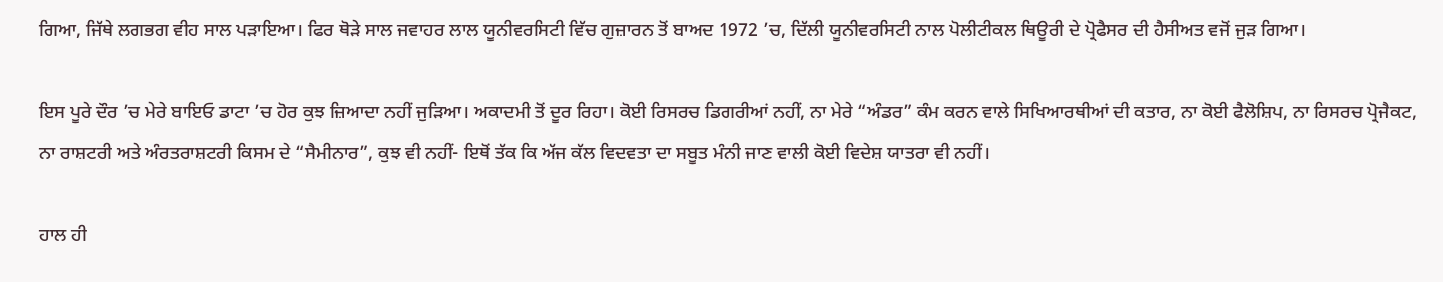ਗਿਆ, ਜਿੱਥੇ ਲਗਭਗ ਵੀਹ ਸਾਲ ਪੜਾਇਆ। ਫਿਰ ਥੋੜੇ ਸਾਲ ਜਵਾਹਰ ਲਾਲ ਯੂਨੀਵਰਸਿਟੀ ਵਿੱਚ ਗੁਜ਼ਾਰਨ ਤੋਂ ਬਾਅਦ 1972 ’ਚ, ਦਿੱਲੀ ਯੂਨੀਵਰਸਿਟੀ ਨਾਲ ਪੋਲੀਟੀਕਲ ਥਿਊਰੀ ਦੇ ਪ੍ਰੋਫੈਸਰ ਦੀ ਹੈਸੀਅਤ ਵਜੋਂ ਜੁੜ ਗਿਆ।

ਇਸ ਪੂਰੇ ਦੌਰ ’ਚ ਮੇਰੇ ਬਾਇਓ ਡਾਟਾ ’ਚ ਹੋਰ ਕੁਝ ਜ਼ਿਆਦਾ ਨਹੀਂ ਜੁੜਿਆ। ਅਕਾਦਮੀ ਤੋਂ ਦੂਰ ਰਿਹਾ। ਕੋਈ ਰਿਸਰਚ ਡਿਗਰੀਆਂ ਨਹੀਂ, ਨਾ ਮੇਰੇ “ਅੰਡਰ” ਕੰਮ ਕਰਨ ਵਾਲੇ ਸਿਖਿਆਰਥੀਆਂ ਦੀ ਕਤਾਰ, ਨਾ ਕੋਈ ਫੈਲੋਸ਼ਿਪ, ਨਾ ਰਿਸਰਚ ਪ੍ਰੋਜੈਕਟ, ਨਾ ਰਾਸ਼ਟਰੀ ਅਤੇ ਅੰਰਤਰਾਸ਼ਟਰੀ ਕਿਸਮ ਦੇ “ਸੈਮੀਨਾਰ”, ਕੁਝ ਵੀ ਨਹੀਂ- ਇਥੋਂ ਤੱਕ ਕਿ ਅੱਜ ਕੱਲ ਵਿਦਵਤਾ ਦਾ ਸਬੂਤ ਮੰਨੀ ਜਾਣ ਵਾਲੀ ਕੋਈ ਵਿਦੇਸ਼ ਯਾਤਰਾ ਵੀ ਨਹੀਂ।

ਹਾਲ ਹੀ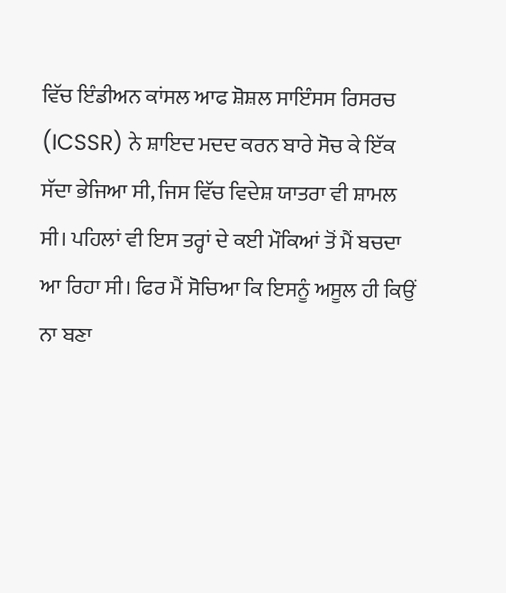ਵਿੱਚ ਇੰਡੀਅਨ ਕਾਂਸਲ ਆਫ ਸ਼ੋਸ਼ਲ ਸਾਇੰਸਸ ਰਿਸਰਚ (ICSSR) ਨੇ ਸ਼ਾਇਦ ਮਦਦ ਕਰਨ ਬਾਰੇ ਸੋਚ ਕੇ ਇੱਕ ਸੱਦਾ ਭੇਜਿਆ ਸੀ, ਜਿਸ ਵਿੱਚ ਵਿਦੇਸ਼ ਯਾਤਰਾ ਵੀ ਸ਼ਾਮਲ ਸੀ। ਪਹਿਲਾਂ ਵੀ ਇਸ ਤਰ੍ਹਾਂ ਦੇ ਕਈ ਮੌਕਿਆਂ ਤੋਂ ਮੈਂ ਬਚਦਾ ਆ ਰਿਹਾ ਸੀ। ਫਿਰ ਮੈਂ ਸੋਚਿਆ ਕਿ ਇਸਨੂੰ ਅਸੂਲ ਹੀ ਕਿਉਂ ਨਾ ਬਣਾ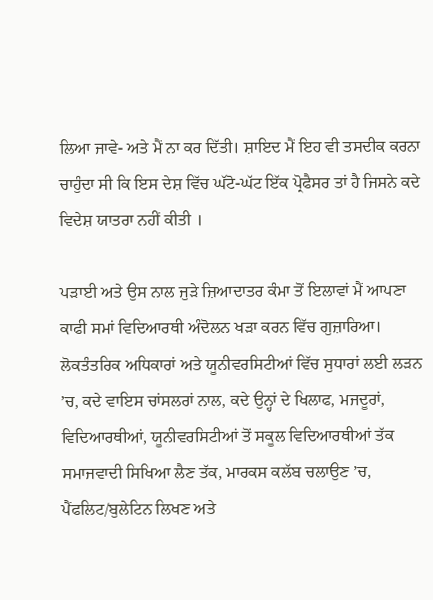ਲਿਆ ਜਾਵੇ- ਅਤੇ ਮੈਂ ਨਾ ਕਰ ਦਿੱਤੀ। ਸ਼ਾਇਦ ਮੈਂ ਇਹ ਵੀ ਤਸਦੀਕ ਕਰਨਾ ਚਾਹੁੰਦਾ ਸੀ ਕਿ ਇਸ ਦੇਸ਼ ਵਿੱਚ ਘੱਟੋ-ਘੱਟ ਇੱਕ ਪ੍ਰੋਫੈਸਰ ਤਾਂ ਹੈ ਜਿਸਨੇ ਕਦੇ ਵਿਦੇਸ਼ ਯਾਤਰਾ ਨਹੀਂ ਕੀਤੀ ।

ਪੜਾਈ ਅਤੇ ਉਸ ਨਾਲ ਜੁੜੇ ਜ਼ਿਆਦਾਤਰ ਕੰਮਾ ਤੋਂ ਇਲਾਵਾਂ ਮੈਂ ਆਪਣਾ ਕਾਫੀ ਸਮਾਂ ਵਿਦਿਆਰਥੀ ਅੰਦੋਲਨ ਖੜਾ ਕਰਨ ਵਿੱਚ ਗੁਜ਼ਾਰਿਆ। ਲੋਕਤੰਤਰਿਕ ਅਧਿਕਾਰਾਂ ਅਤੇ ਯੂਨੀਵਰਸਿਟੀਆਂ ਵਿੱਚ ਸੁਧਾਰਾਂ ਲਈ ਲੜਨ ’ਚ, ਕਦੇ ਵਾਇਸ ਚਾਂਸਲਰਾਂ ਨਾਲ, ਕਦੇ ਉਨ੍ਹਾਂ ਦੇ ਖਿਲਾਫ, ਮਜਦੂਰਾਂ, ਵਿਦਿਆਰਥੀਆਂ, ਯੂਨੀਵਰਸਿਟੀਆਂ ਤੋਂ ਸਕੂਲ ਵਿਦਿਆਰਥੀਆਂ ਤੱਕ ਸਮਾਜਵਾਦੀ ਸਿਖਿਆ ਲੈਣ ਤੱਕ, ਮਾਰਕਸ ਕਲੱਬ ਚਲਾਉਣ ’ਚ, ਪੈਂਫਲਿਟ/ਬੁਲੇਟਿਨ ਲਿਖਣ ਅਤੇ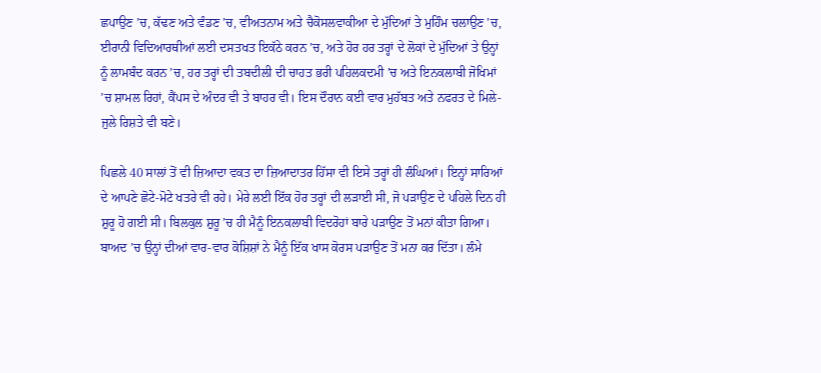ਛਪਾਉਣ ’ਚ, ਕੱਢਣ ਅਤੇ ਵੰਡਣ ’ਚ, ਵੀਅਤਨਾਮ ਅਤੇ ਚੈਕੋਸਲਵਾਕੀਆ ਦੇ ਮੁੱਦਿਆਂ ਤੇ ਮੁਹਿੰਮ ਚਲਾਉਣ ’ਚ, ਈਰਾਨੀ ਵਿਦਿਆਰਥੀਆਂ ਲਈ ਦਸਤਖਤ ਇਕੱਠੇ ਕਰਨ ’ਚ, ਅਤੇ ਹੋਰ ਹਰ ਤਰ੍ਹਾਂ ਦੇ ਲੋਕਾਂ ਦੇ ਮੁੱਦਿਆਂ ਤੇ ਉਨ੍ਹਾਂ ਨੂੰ ਲਾਮਬੰਦ ਕਰਨ ’ਚ, ਹਰ ਤਰ੍ਹਾਂ ਦੀ ਤਬਦੀਲੀ ਦੀ ਚਾਹਤ ਭਰੀ ਪਹਿਲਕਦਮੀ ’ਚ ਅਤੇ ਇਨਕਲਾਬੀ ਜੋਖਿਮਾਂ ’ਚ ਸ਼ਾਮਲ ਰਿਹਾਂ, ਕੈਂਪਸ ਦੇ ਅੰਦਰ ਵੀ ਤੇ ਬਾਹਰ ਵੀ। ਇਸ ਦੌਰਾਨ ਕਈ ਵਾਰ ਮੁਹੱਬਤ ਅਤੇ ਨਫਰਤ ਦੇ ਮਿਲੇ-ਜੁਲੇ ਰਿਸ਼ਤੇ ਵੀ ਬਣੇ।

ਪਿਛਲੇ 40 ਸਾਲਾਂ ਤੋਂ ਵੀ ਜ਼ਿਆਦਾ ਵਕਤ ਦਾ ਜ਼ਿਆਦਾਤਰ ਹਿੱਸਾ ਵੀ ਇਸੇ ਤਰ੍ਹਾਂ ਹੀ ਲੰਘਿਆਂ। ਇਨ੍ਹਾਂ ਸਾਰਿਆਂ ਦੇ ਆਪਣੇ ਛੋਟੇ-ਮੋਟੇ ਖਤਰੇ ਵੀ ਰਹੇ। ਮੇਰੇ ਲਈ ਇੱਕ ਹੋਰ ਤਰ੍ਹਾਂ ਦੀ ਲੜਾਈ ਸੀ, ਜੋ ਪੜਾਉਣ ਦੇ ਪਹਿਲੇ ਦਿਨ ਹੀ ਸ਼ੁਰੂ ਹੋ ਗਈ ਸੀ। ਬਿਲਕੁਲ ਸ਼ੁਰੂ ’ਚ ਹੀ ਮੈਨੂੰ ਇਨਕਲਾਬੀ ਵਿਦਰੋਹਾਂ ਬਾਰੇ ਪੜਾਉਣ ਤੋਂ ਮਨਾਂ ਕੀਤਾ ਗਿਆ। ਬਾਅਦ ’ਚ ਉਨ੍ਹਾਂ ਦੀਆਂ ਵਾਰ-ਵਾਰ ਕੋਸ਼ਿਸ਼ਾਂ ਨੇ ਮੈਨੂੰ ਇੱਕ ਖਾਸ ਕੋਰਸ ਪੜਾਉਣ ਤੋਂ ਮਨਾ ਕਰ ਦਿੱਤਾ। ਲੰਮੇ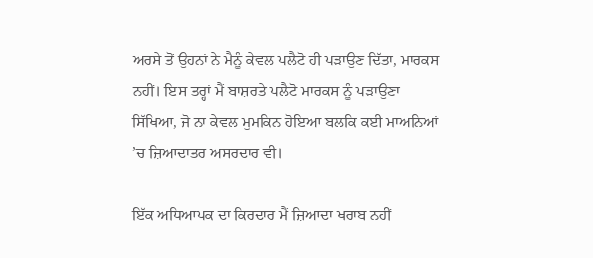ਅਰਸੇ ਤੋਂ ਉਹਨਾਂ ਨੇ ਮੈਨੂੰ ਕੇਵਲ ਪਲੈਟੋ ਹੀ ਪੜਾਉਣ ਦਿੱਤਾ, ਮਾਰਕਸ ਨਹੀਂ। ਇਸ ਤਰ੍ਹਾਂ ਮੈਂ ਬਾਸ਼ਰਤੇ ਪਲੈਟੋ ਮਾਰਕਸ ਨੂੰ ਪੜਾਉਣਾ ਸਿੱਖਿਆ, ਜੋ ਨਾ ਕੇਵਲ ਮੁਮਕਿਨ ਹੋਇਆ ਬਲਕਿ ਕਈ ਮਾਅਨਿਆਂ ’ਚ ਜ਼ਿਆਦਾਤਰ ਅਸਰਦਾਰ ਵੀ।

ਇੱਕ ਅਧਿਆਪਕ ਦਾ ਕਿਰਦਾਰ ਮੈਂ ਜ਼ਿਆਦਾ ਖਰਾਬ ਨਹੀਂ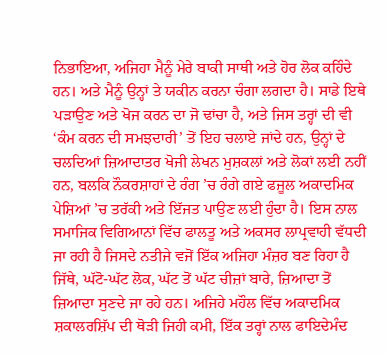ਨਿਭਾਇਆ, ਅਜਿਹਾ ਮੈਨੂੰ ਮੇਰੇ ਬਾਕੀ ਸਾਥੀ ਅਤੇ ਹੋਰ ਲੋਕ ਕਹਿੰਦੇ ਹਨ। ਅਤੇ ਮੈਨੂੰ ਉਨ੍ਹਾਂ ਤੇ ਯਕੀਨ ਕਰਨਾ ਚੰਗਾ ਲਗਦਾ ਹੈ। ਸਾਡੇ ਇਥੇ ਪੜਾਉਣ ਅਤੇ ਖੋਜ ਕਰਨ ਦਾ ਜੋ ਢਾਂਚਾ ਹੈ, ਅਤੇ ਜਿਸ ਤਰ੍ਹਾਂ ਦੀ ਵੀ ‘ਕੰਮ ਕਰਨ ਦੀ ਸਮਝਦਾਰੀ’ ਤੋਂ ਇਹ ਚਲਾਏ ਜਾਂਦੇ ਹਨ, ਉਨ੍ਹਾਂ ਦੇ ਚਲਦਿਆਂ ਜ਼ਿਆਦਾਤਰ ਖੋਜੀ ਲੇਖਨ ਮੁਸ਼ਕਲਾਂ ਅਤੇ ਲੋਕਾਂ ਲਈ ਨਹੀਂ ਹਨ, ਬਲਕਿ ਨੌਕਰਸ਼ਾਹਾਂ ਦੇ ਰੰਗ ’ਚ ਰੰਗੇ ਗਏ ਫਜੂਲ ਅਕਾਦਮਿਕ ਪੇਸ਼ਿਆਂ ’ਚ ਤਰੱਕੀ ਅਤੇ ਇੱਜਤ ਪਾਉਣ ਲਈ ਹੁੰਦਾ ਹੈ। ਇਸ ਨਾਲ ਸਮਾਜਿਕ ਵਿਗਿਆਨਾਂ ਵਿੱਚ ਫਾਲਤੂ ਅਤੇ ਅਕਸਰ ਲਾਪ੍ਰਵਾਹੀ ਵੱਧਦੀ ਜਾ ਰਹੀ ਹੈ ਜਿਸਦੇ ਨਤੀਜੇ ਵਜੋਂ ਇੱਕ ਅਜਿਹਾ ਮੰਜ਼ਰ ਬਣ ਰਿਹਾ ਹੈ ਜਿੱਥੇ, ਘੱਟੋ-ਘੱਟ ਲੋਕ, ਘੱਟ ਤੋਂ ਘੱਟ ਚੀਜ਼ਾਂ ਬਾਰੇ, ਜ਼ਿਆਦਾ ਤੋਂ ਜ਼ਿਆਦਾ ਸੁਣਦੇ ਜਾ ਰਹੇ ਹਨ। ਅਜਿਹੇ ਮਹੌਲ ਵਿੱਚ ਅਕਾਦਮਿਕ ਸ਼ਕਾਲਰਸ਼ਿੱਪ ਦੀ ਥੋੜੀ ਜਿਹੀ ਕਮੀ, ਇੱਕ ਤਰ੍ਹਾਂ ਨਾਲ ਫਾਇਦੇਮੰਦ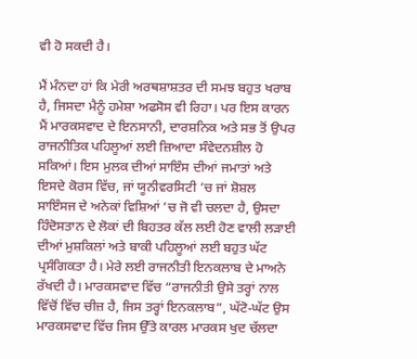ਵੀ ਹੋ ਸਕਦੀ ਹੈ।

ਮੈਂ ਮੰਨਦਾ ਹਾਂ ਕਿ ਮੇਰੀ ਅਰਥਸ਼ਾਸ਼ਤਰ ਦੀ ਸਮਝ ਬਹੁਤ ਖਰਾਬ ਹੈ, ਜਿਸਦਾ ਮੈਨੂੰ ਹਮੇਸ਼ਾ ਅਫਸੋਸ ਵੀ ਰਿਹਾ। ਪਰ ਇਸ ਕਾਰਨ ਮੈਂ ਮਾਰਕਸਵਾਦ ਦੇ ਇਨਸਾਨੀ, ਦਾਰਸ਼ਨਿਕ ਅਤੇ ਸਭ ਤੋਂ ਉਪਰ ਰਾਜਨੀਤਿਕ ਪਹਿਲੂਆਂ ਲਈ ਜ਼ਿਆਦਾ ਸੰਵੇਦਨਸ਼ੀਲ ਹੋ ਸਕਿਆਂ। ਇਸ ਮੁਲਕ ਦੀਆਂ ਸਾਇੰਸ ਦੀਆਂ ਜਮਾਤਾਂ ਅਤੇ ਇਸਦੇ ਕੋਰਸ ਵਿੱਚ, ਜਾਂ ਯੂਨੀਵਰਸਿਟੀ ’ਚ ਜਾਂ ਸ਼ੋਸ਼ਲ ਸਾਇੰਸਜ ਦੇ ਅਨੇਕਾਂ ਵਿਸ਼ਿਆਂ ’ਚ ਜੋ ਵੀ ਚਲਦਾ ਹੈ, ਉਸਦਾ ਹਿੰਦੋਸਤਾਨ ਦੇ ਲੋਕਾਂ ਦੀ ਬਿਹਤਰ ਕੱਲ ਲਈ ਹੋਣ ਵਾਲੀ ਲੜਾਈ ਦੀਆਂ ਮੁਸ਼ਕਿਲਾਂ ਅਤੇ ਬਾਕੀ ਪਹਿਲੂਆਂ ਲਈ ਬਹੁਤ ਘੱਟ ਪ੍ਰਸੰਗਿਕਤਾ ਹੈ। ਮੇਰੇ ਲਈ ਰਾਜਨੀਤੀ ਇਨਕਲਾਬ ਦੇ ਮਾਅਨੇ ਰੱਖਦੀ ਹੈ। ਮਾਰਕਸਵਾਦ ਵਿੱਚ “ਰਾਜਨੀਤੀ ਉਸੇ ਤਰ੍ਹਾਂ ਨਾਲ ਵਿੱਚੋਂ ਵਿੱਚ ਚੀਜ਼ ਹੈ, ਜਿਸ ਤਰ੍ਹਾਂ ਇਨਕਲਾਬ”, ਘੱਟੋ-ਘੱਟ ਉਸ ਮਾਰਕਸਵਾਦ ਵਿੱਚ ਜਿਸ ਉੱਤੇ ਕਾਰਲ ਮਾਰਕਸ ਖੁਦ ਚੱਲਦਾ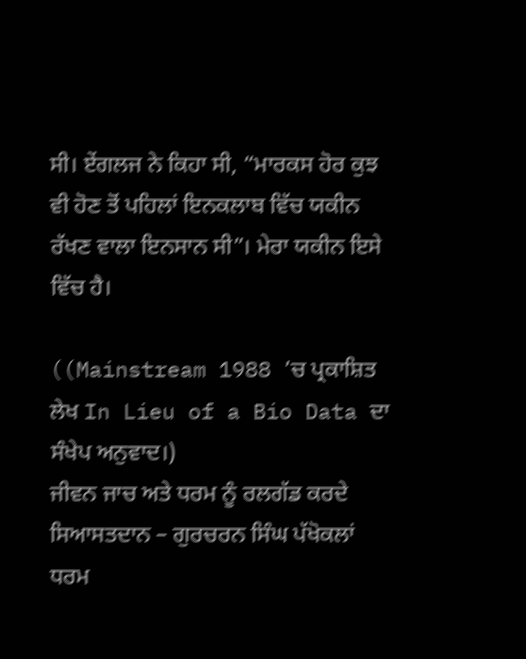ਸੀ। ਏਂਗਲਜ ਨੇ ਕਿਹਾ ਸੀ, “ਮਾਰਕਸ ਹੋਰ ਕੁਝ ਵੀ ਹੋਣ ਤੋਂ ਪਹਿਲਾਂ ਇਨਕਲਾਬ ਵਿੱਚ ਯਕੀਨ ਰੱਖਣ ਵਾਲਾ ਇਨਸਾਨ ਸੀ”। ਮੇਰਾ ਯਕੀਨ ਇਸੇ ਵਿੱਚ ਹੈ।

((Mainstream 1988 ’ਚ ਪ੍ਰਕਾਸ਼ਿਤ ਲੇਖ In Lieu of a Bio Data ਦਾ ਸੰਖੇਪ ਅਨੁਵਾਦ।)
ਜੀਵਨ ਜਾਚ ਅਤੇ ਧਰਮ ਨੂੰ ਰਲਗੱਡ ਕਰਦੇ ਸਿਆਸਤਦਾਨ – ਗੁਰਚਰਨ ਸਿੰਘ ਪੱਖੋਕਲਾਂ
ਧਰਮ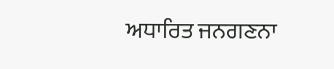ਅਧਾਰਿਤ ਜਨਗਣਨਾ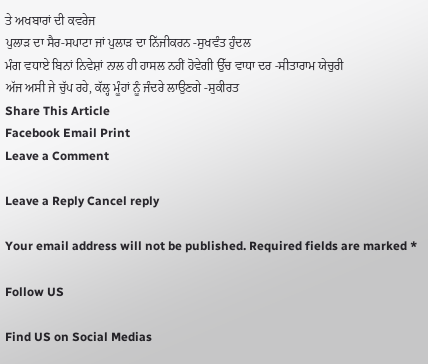ਤੇ ਅਖਬਾਰਾਂ ਦੀ ਕਵਰੇਜ
ਪੁਲਾੜ ਦਾ ਸੈਰ-ਸਪਾਟਾ ਜਾਂ ਪੁਲਾੜ ਦਾ ਨਿੱਜੀਕਰਨ -ਸੁਖਵੰਤ ਹੁੰਦਲ
ਮੰਗ ਵਧਾਏ ਬਿਨਾਂ ਨਿਵੇਸ਼ਾਂ ਨਾਲ ਹੀ ਹਾਸਲ ਨਹੀਂ ਹੋਵੇਗੀ ਉੱਚ ਵਾਧਾ ਦਰ -ਸੀਤਾਰਾਮ ਯੇਚੁਰੀ
ਅੱਜ ਅਸੀ ਜੇ ਚੁੱਪ ਰਹੇ, ਕੱਲ੍ਹ ਮੂੰਹਾਂ ਨੂੰ ਜੰਦਰੇ ਲਾਉਣਗੇ -ਸੁਕੀਰਤ
Share This Article
Facebook Email Print
Leave a Comment

Leave a Reply Cancel reply

Your email address will not be published. Required fields are marked *

Follow US

Find US on Social Medias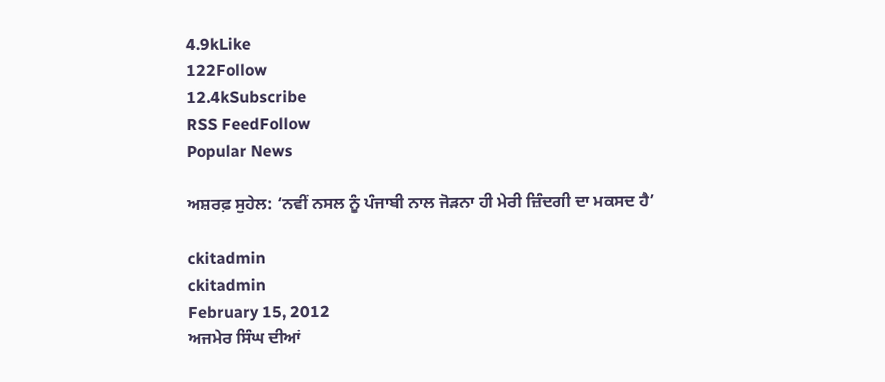4.9kLike
122Follow
12.4kSubscribe
RSS FeedFollow
Popular News

ਅਸ਼ਰਫ਼ ਸੁਹੇਲ: ‘ਨਵੀਂ ਨਸਲ ਨੂੰ ਪੰਜਾਬੀ ਨਾਲ ਜੋੜਨਾ ਹੀ ਮੇਰੀ ਜ਼ਿੰਦਗੀ ਦਾ ਮਕਸਦ ਹੈ’

ckitadmin
ckitadmin
February 15, 2012
ਅਜਮੇਰ ਸਿੰਘ ਦੀਆਂ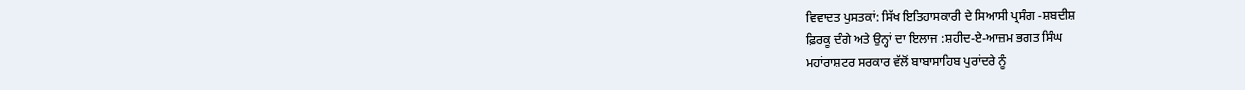ਵਿਵਾਦਤ ਪੁਸਤਕਾਂ: ਸਿੱਖ ਇਤਿਹਾਸਕਾਰੀ ਦੇ ਸਿਆਸੀ ਪ੍ਰਸੰਗ -ਸ਼ਬਦੀਸ਼
ਫ਼ਿਰਕੂ ਦੰਗੇ ਅਤੇ ਉਨ੍ਹਾਂ ਦਾ ਇਲਾਜ :ਸ਼ਹੀਦ-ਏ-ਆਜ਼ਮ ਭਗਤ ਸਿੰਘ
ਮਹਾਂਰਾਸ਼ਟਰ ਸਰਕਾਰ ਵੱਲੋਂ ਬਾਬਾਸਾਹਿਬ ਪੁਰਾਂਦਰੇ ਨੂੰ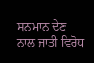ਸਨਮਾਨ ਦੇਣ ਨਾਲ ਜਾਤੀ ਵਿਰੋਧ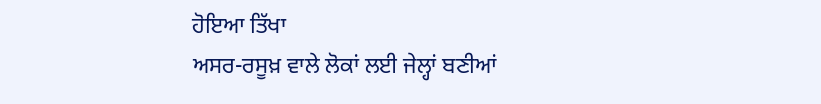ਹੋਇਆ ਤਿੱਖਾ
ਅਸਰ-ਰਸੂਖ਼ ਵਾਲੇ ਲੋਕਾਂ ਲਈ ਜੇਲ੍ਹਾਂ ਬਣੀਆਂ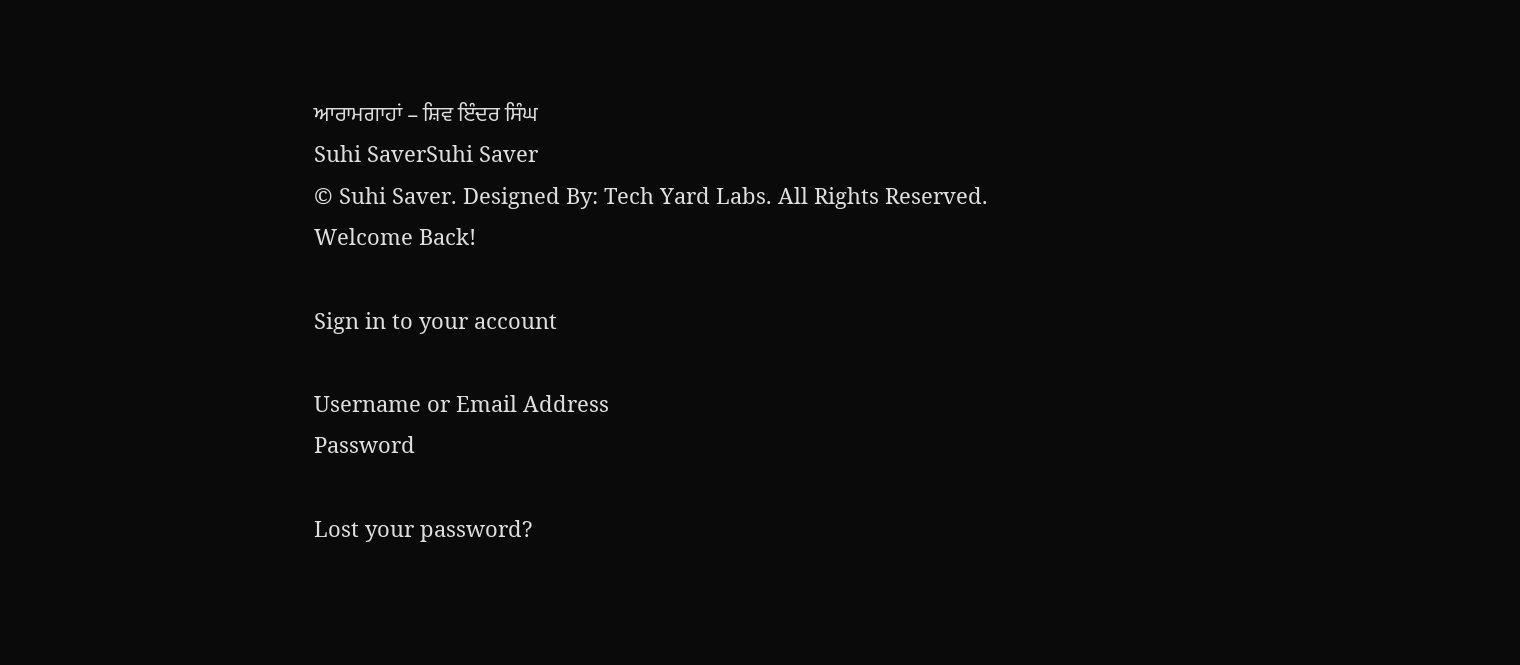ਆਰਾਮਗਾਹਾਂ – ਸ਼ਿਵ ਇੰਦਰ ਸਿੰਘ
Suhi SaverSuhi Saver
© Suhi Saver. Designed By: Tech Yard Labs. All Rights Reserved.
Welcome Back!

Sign in to your account

Username or Email Address
Password

Lost your password?